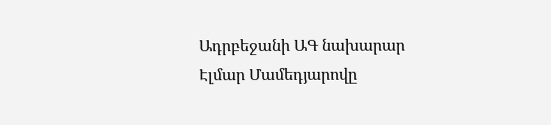Ադրբեջանի ԱԳ նախարար Էլմար Մամեդյարովը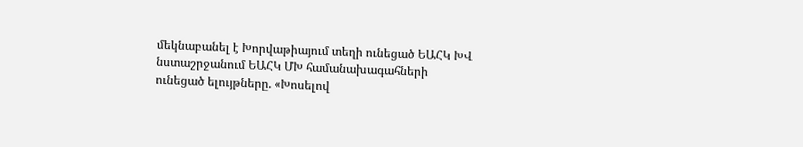մեկնաբանել է Խորվաթիայում տեղի ունեցած ԵԱՀԿ ԽՎ նստաշրջանում ԵԱՀԿ ՄԽ համանախագահների ունեցած ելույթները. «Խոսելով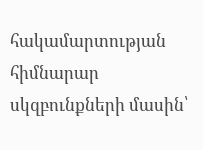հակամարտության հիմնարար սկզբունքների մասին՝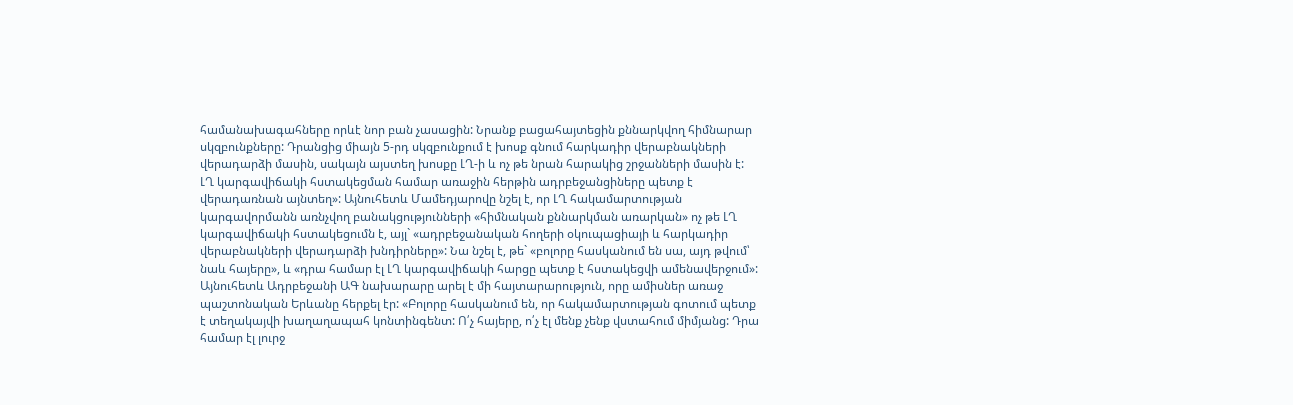համանախագահները որևէ նոր բան չասացին: Նրանք բացահայտեցին քննարկվող հիմնարար սկզբունքները: Դրանցից միայն 5-րդ սկզբունքում է խոսք գնում հարկադիր վերաբնակների վերադարձի մասին, սակայն այստեղ խոսքը ԼՂ-ի և ոչ թե նրան հարակից շրջանների մասին է: ԼՂ կարգավիճակի հստակեցման համար առաջին հերթին ադրբեջանցիները պետք է վերադառնան այնտեղ»: Այնուհետև Մամեդյարովը նշել է, որ ԼՂ հակամարտության կարգավորմանն առնչվող բանակցությունների «հիմնական քննարկման առարկան» ոչ թե ԼՂ կարգավիճակի հստակեցումն է, այլ` «ադրբեջանական հողերի օկուպացիայի և հարկադիր վերաբնակների վերադարձի խնդիրները»: Նա նշել է, թե` «բոլորը հասկանում են սա, այդ թվում՝ նաև հայերը», և «դրա համար էլ ԼՂ կարգավիճակի հարցը պետք է հստակեցվի ամենավերջում»:
Այնուհետև Ադրբեջանի ԱԳ նախարարը արել է մի հայտարարություն, որը ամիսներ առաջ պաշտոնական Երևանը հերքել էր: «Բոլորը հասկանում են, որ հակամարտության գոտում պետք է տեղակայվի խաղաղապահ կոնտինգենտ: Ո՛չ հայերը, ո՛չ էլ մենք չենք վստահում միմյանց: Դրա համար էլ լուրջ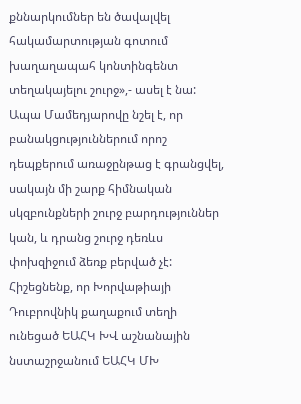քննարկումներ են ծավալվել հակամարտության գոտում խաղաղապահ կոնտինգենտ տեղակայելու շուրջ»,- ասել է նա: Ապա Մամեդյարովը նշել է, որ բանակցություններում որոշ դեպքերում առաջընթաց է գրանցվել, սակայն մի շարք հիմնական սկզբունքների շուրջ բարդություններ կան, և դրանց շուրջ դեռևս փոխզիջում ձեռք բերված չէ:
Հիշեցնենք, որ Խորվաթիայի Դուբրովնիկ քաղաքում տեղի ունեցած ԵԱՀԿ ԽՎ աշնանային նստաշրջանում ԵԱՀԿ ՄԽ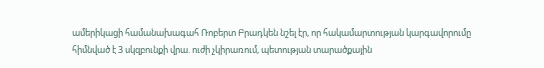ամերիկացի համանախագահ Ռոբերտ Բրադկեն նշել էր, որ հակամարտության կարգավորումը հիմնված է 3 սկզբունքի վրա. ուժի չկիրառում, պետության տարածքային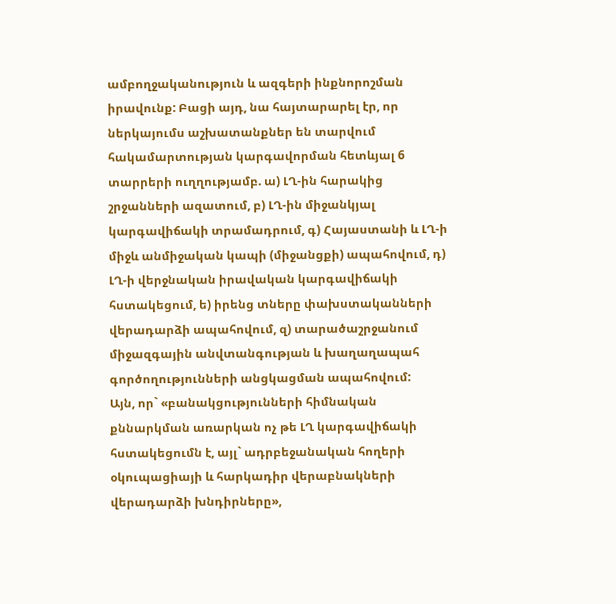ամբողջականություն և ազգերի ինքնորոշման իրավունք: Բացի այդ, նա հայտարարել էր, որ ներկայումս աշխատանքներ են տարվում հակամարտության կարգավորման հետևյալ 6 տարրերի ուղղությամբ. ա) ԼՂ-ին հարակից շրջանների ազատում, բ) ԼՂ-ին միջանկյալ կարգավիճակի տրամադրում, գ) Հայաստանի և ԼՂ-ի միջև անմիջական կապի (միջանցքի) ապահովում, դ) ԼՂ-ի վերջնական իրավական կարգավիճակի հստակեցում, ե) իրենց տները փախստականների վերադարձի ապահովում, զ) տարածաշրջանում միջազգային անվտանգության և խաղաղապահ գործողությունների անցկացման ապահովում:
Այն, որ` «բանակցությունների հիմնական քննարկման առարկան ոչ թե ԼՂ կարգավիճակի հստակեցումն է, այլ` ադրբեջանական հողերի օկուպացիայի և հարկադիր վերաբնակների վերադարձի խնդիրները»,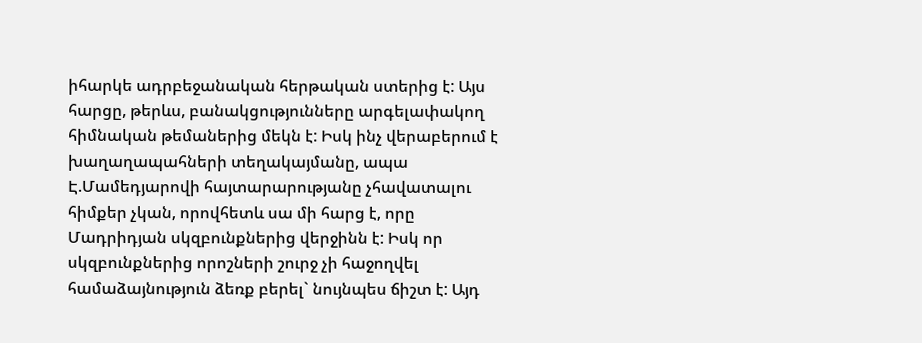իհարկե ադրբեջանական հերթական ստերից է: Այս հարցը, թերևս, բանակցությունները արգելափակող հիմնական թեմաներից մեկն է: Իսկ ինչ վերաբերում է խաղաղապահների տեղակայմանը, ապա Է.Մամեդյարովի հայտարարությանը չհավատալու հիմքեր չկան, որովհետև սա մի հարց է, որը Մադրիդյան սկզբունքներից վերջինն է: Իսկ որ սկզբունքներից որոշների շուրջ չի հաջողվել համաձայնություն ձեռք բերել` նույնպես ճիշտ է: Այդ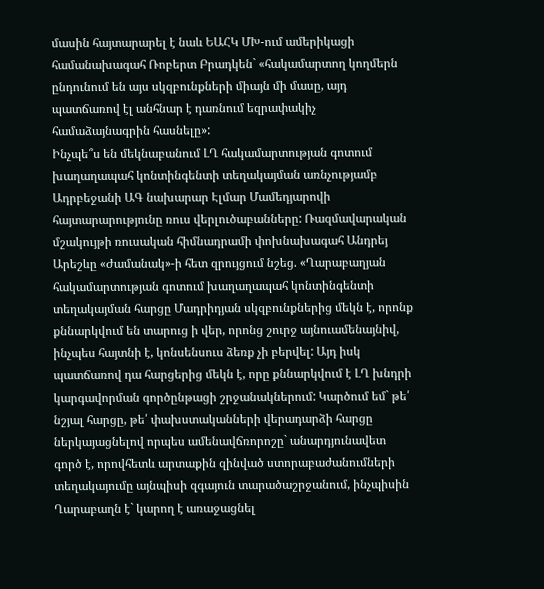մասին հայտարարել է նաև ԵԱՀԿ ՄԽ-ում ամերիկացի համանախագահ Ռոբերտ Բրադկեն` «հակամարտող կողմերն ընդունում են այս սկզբունքների միայն մի մասը, այդ պատճառով էլ անհնար է դառնում եզրափակիչ համաձայնագրին հասնելը»:
Ինչպե՞ս են մեկնաբանում ԼՂ հակամարտության գոտում խաղաղապահ կոնտինգենտի տեղակայման առնչությամբ Ադրբեջանի ԱԳ նախարար Էլմար Մամեդյարովի հայտարարությունը ռուս վերլուծաբանները: Ռազմավարական մշակույթի ռուսական հիմնադրամի փոխնախագահ Անդրեյ Արեշևը «Ժամանակ»-ի հետ զրույցում նշեց. «Ղարաբաղյան հակամարտության գոտում խաղաղապահ կոնտինգենտի տեղակայման հարցը Մադրիդյան սկզբունքներից մեկն է, որոնք քննարկվում են տարուց ի վեր, որոնց շուրջ այնուամենայնիվ, ինչպես հայտնի է, կոնսենսուս ձեռք չի բերվել: Այդ իսկ պատճառով դա հարցերից մեկն է, որը քննարկվում է ԼՂ խնդրի կարգավորման գործընթացի շրջանակներում: Կարծում եմ` թե՛ նշյալ հարցը, թե՛ փախստականների վերադարձի հարցը ներկայացնելով որպես ամենավճռորոշը` անարդյունավետ գործ է, որովհետև արտաքին զինված ստորաբաժանումների տեղակայումը այնպիսի զգայուն տարածաշրջանում, ինչպիսին Ղարաբաղն է` կարող է առաջացնել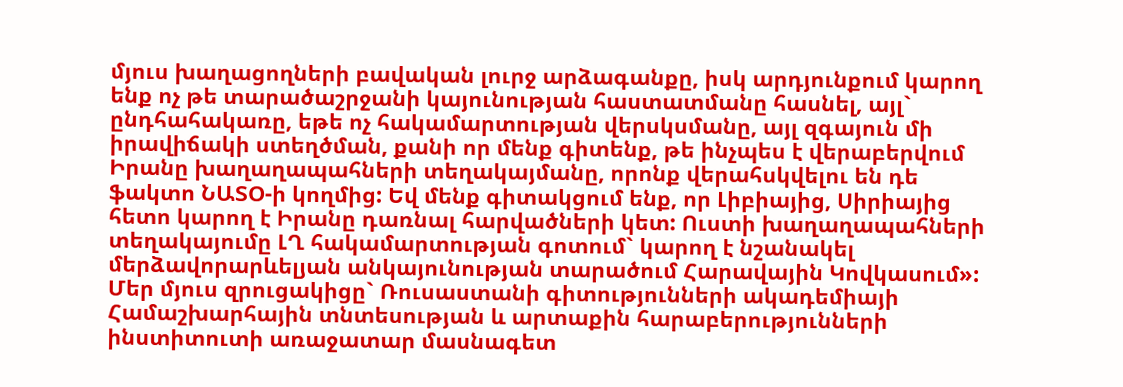մյուս խաղացողների բավական լուրջ արձագանքը, իսկ արդյունքում կարող ենք ոչ թե տարածաշրջանի կայունության հաստատմանը հասնել, այլ` ընդհահակառը, եթե ոչ հակամարտության վերսկսմանը, այլ զգայուն մի իրավիճակի ստեղծման, քանի որ մենք գիտենք, թե ինչպես է վերաբերվում Իրանը խաղաղապահների տեղակայմանը, որոնք վերահսկվելու են դե ֆակտո ՆԱՏՕ-ի կողմից: Եվ մենք գիտակցում ենք, որ Լիբիայից, Սիրիայից հետո կարող է Իրանը դառնալ հարվածների կետ: Ուստի խաղաղապահների տեղակայումը ԼՂ հակամարտության գոտում` կարող է նշանակել մերձավորարևելյան անկայունության տարածում Հարավային Կովկասում»:
Մեր մյուս զրուցակիցը` Ռուսաստանի գիտությունների ակադեմիայի Համաշխարհային տնտեսության և արտաքին հարաբերությունների ինստիտուտի առաջատար մասնագետ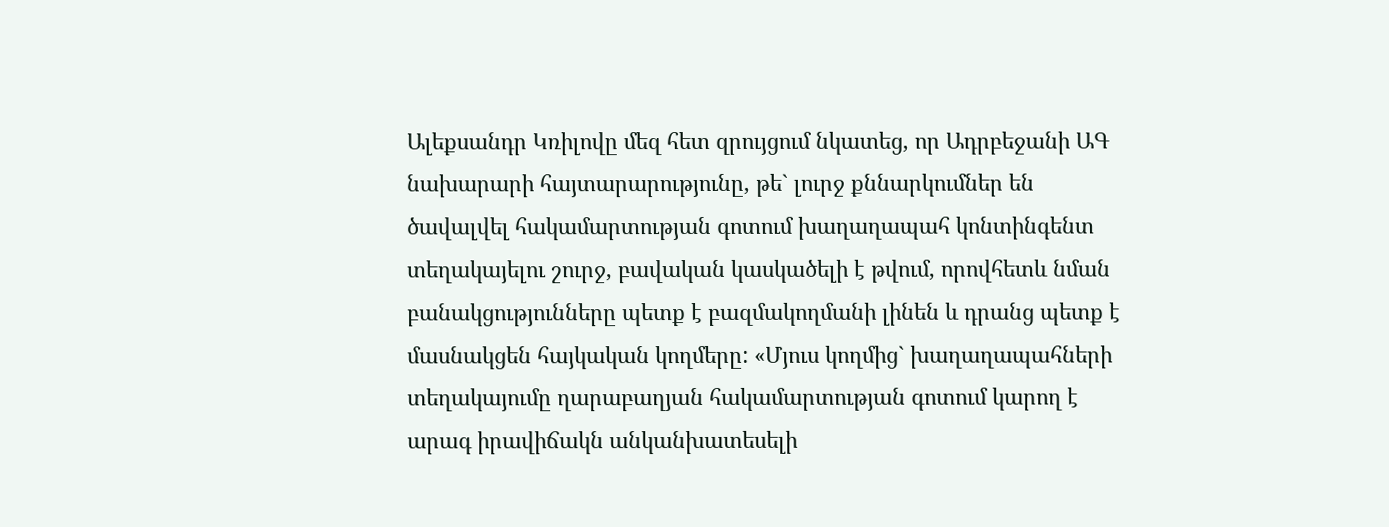Ալեքսանդր Կռիլովը մեզ հետ զրույցում նկատեց, որ Ադրբեջանի ԱԳ նախարարի հայտարարությունը, թե` լուրջ քննարկումներ են ծավալվել հակամարտության գոտում խաղաղապահ կոնտինգենտ տեղակայելու շուրջ, բավական կասկածելի է թվում, որովհետև նման բանակցությունները պետք է բազմակողմանի լինեն և դրանց պետք է մասնակցեն հայկական կողմերը: «Մյուս կողմից` խաղաղապահների տեղակայումը ղարաբաղյան հակամարտության գոտում կարող է արագ իրավիճակն անկանխատեսելի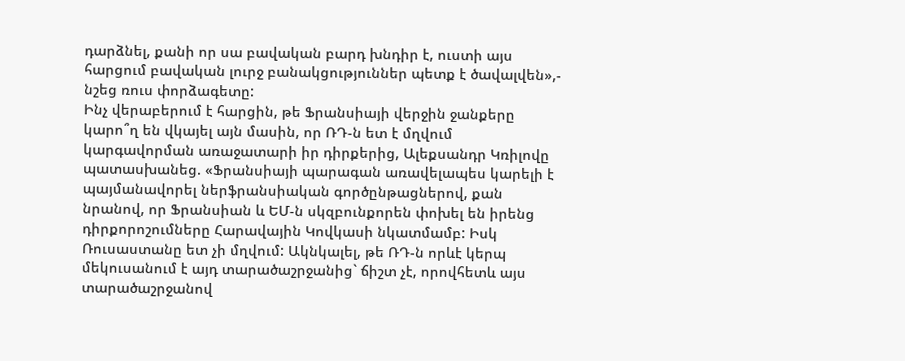դարձնել, քանի որ սա բավական բարդ խնդիր է, ուստի այս հարցում բավական լուրջ բանակցություններ պետք է ծավալվեն»,- նշեց ռուս փորձագետը:
Ինչ վերաբերում է հարցին, թե Ֆրանսիայի վերջին ջանքերը կարո՞ղ են վկայել այն մասին, որ ՌԴ-ն ետ է մղվում կարգավորման առաջատարի իր դիրքերից, Ալեքսանդր Կռիլովը պատասխանեց. «Ֆրանսիայի պարագան առավելապես կարելի է պայմանավորել ներֆրանսիական գործընթացներով, քան նրանով, որ Ֆրանսիան և ԵՄ-ն սկզբունքորեն փոխել են իրենց դիրքորոշումները Հարավային Կովկասի նկատմամբ: Իսկ Ռուսաստանը ետ չի մղվում: Ակնկալել, թե ՌԴ-ն որևէ կերպ մեկուսանում է այդ տարածաշրջանից` ճիշտ չէ, որովհետև այս տարածաշրջանով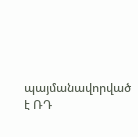պայմանավորված է ՌԴ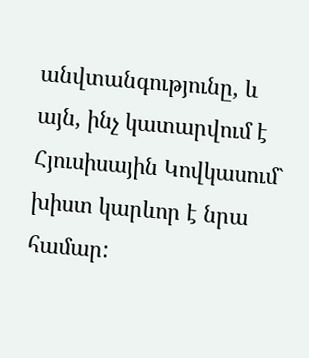անվտանգությունը, և այն, ինչ կատարվում է Հյուսիսային Կովկասում` խիստ կարևոր է նրա համար: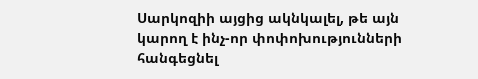Սարկոզիի այցից ակնկալել, թե այն կարող է ինչ-որ փոփոխությունների հանգեցնել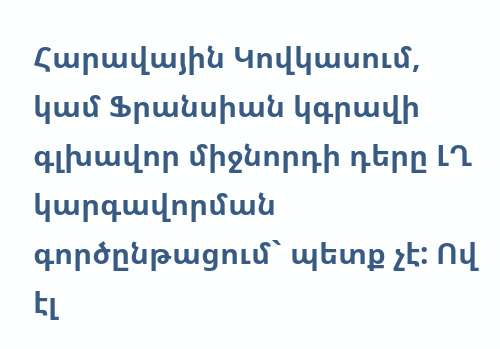Հարավային Կովկասում, կամ Ֆրանսիան կգրավի գլխավոր միջնորդի դերը ԼՂ կարգավորման գործընթացում` պետք չէ: Ով էլ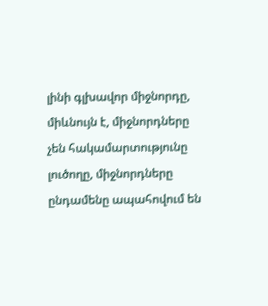լինի գլխավոր միջնորդը, միևնույն է, միջնորդները չեն հակամարտությունը լուծողը, միջնորդները ընդամենը ապահովում են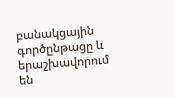բանակցային գործընթացը և երաշխավորում են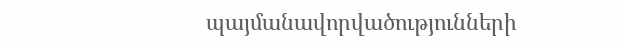պայմանավորվածությունների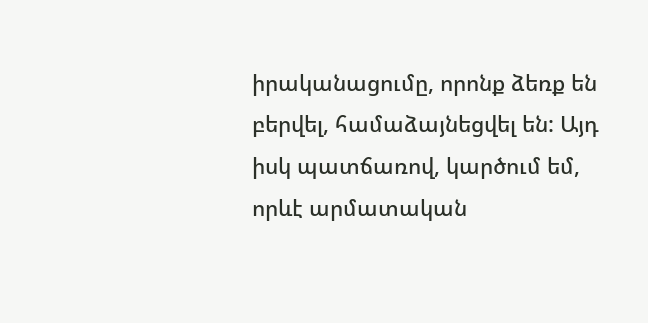իրականացումը, որոնք ձեռք են բերվել, համաձայնեցվել են: Այդ իսկ պատճառով, կարծում եմ, որևէ արմատական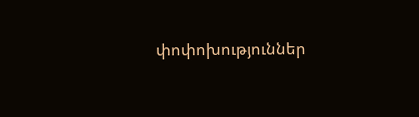փոփոխություններ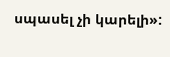սպասել չի կարելի»: